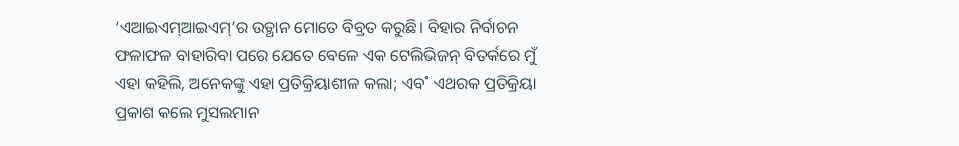‘ଏଆଇଏମ୍ଆଇଏମ୍’ର ଉତ୍ଥାନ ମୋତେ ବିବ୍ରତ କରୁଛି। ବିହାର ନିର୍ବାଚନ ଫଳାଫଳ ବାହାରିବା ପରେ ଯେତେ ବେଳେ ଏକ ଟେଲିଭିଜନ୍ ବିତର୍କରେ ମୁଁ ଏହା କହିଲି, ଅନେକଙ୍କୁ ଏହା ପ୍ରତିକ୍ରିୟାଶୀଳ କଲା; ଏବ˚ ଏଥରକ ପ୍ରତିକ୍ରିୟା ପ୍ରକାଶ କଲେ ମୁସଲମାନ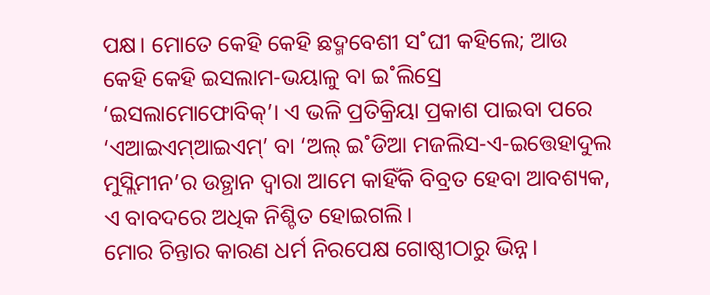ପକ୍ଷ। ମୋତେ କେହି କେହି ଛଦ୍ମବେଶୀ ସ˚ଘୀ କହିଲେ; ଆଉ କେହି କେହି ଇସଲାମ-ଭୟାଳୁ ବା ଇ˚ଲିସ୍ରେ ‘ଇସଲାମୋଫୋବିକ୍’। ଏ ଭଳି ପ୍ରତିକ୍ରିୟା ପ୍ରକାଶ ପାଇବା ପରେ ‘ଏଆଇଏମ୍ଆଇଏମ୍’ ବା ‘ଅଲ୍ ଇ˚ଡିଆ ମଜଲିସ-ଏ-ଇତ୍ତେହାଦୁଲ ମୁସ୍ଲିମୀନ’ର ଉତ୍ଥାନ ଦ୍ବାରା ଆମେ କାହିଁକି ବିବ୍ରତ ହେବା ଆବଶ୍ୟକ, ଏ ବାବଦରେ ଅଧିକ ନିଶ୍ଚିତ ହୋଇଗଲି।
ମୋର ଚିନ୍ତାର କାରଣ ଧର୍ମ ନିରପେକ୍ଷ ଗୋଷ୍ଠୀଠାରୁ ଭିନ୍ନ।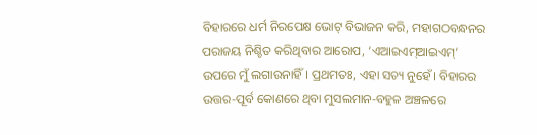ବିହାରରେ ଧର୍ମ ନିରପେକ୍ଷ ଭୋଟ୍ ବିଭାଜନ କରି, ମହାଗଠବନ୍ଧନର ପରାଜୟ ନିଶ୍ଚିତ କରିଥିବାର ଆରୋପ, ‘ଏଆଇଏମ୍ଆଇଏମ୍’ ଉପରେ ମୁଁ ଲଗାଉନାହିଁ। ପ୍ରଥମତଃ, ଏହା ସତ୍ୟ ନୁହେଁ। ବିହାରର ଉତ୍ତର-ପୂର୍ବ କୋଣରେ ଥିବା ମୁସଲମାନ-ବହୁଳ ଅଞ୍ଚଳରେ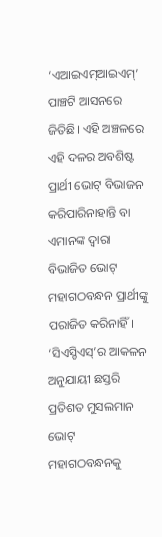‘ଏଆଇଏମ୍ଆଇଏମ୍’ ପାଞ୍ଚଟି ଆସନରେ ଜିତିଛି। ଏହି ଅଞ୍ଚଳରେ ଏହି ଦଳର ଅବଶିଷ୍ଟ ପ୍ରାର୍ଥୀ ଭୋଟ୍ ବିଭାଜନ କରିପାରିନାହାନ୍ତି ବା ଏମାନଙ୍କ ଦ୍ବାରା ବିଭାଜିତ ଭୋଟ୍ ମହାଗଠବନ୍ଧନ ପ୍ରାର୍ଥୀଙ୍କୁ ପରାଜିତ କରିନାହିଁ। ‘ସିଏସ୍ଡିଏସ୍’ର ଆକଳନ ଅନୁଯାୟୀ ଛସ୍ତରି ପ୍ରତିଶତ ମୁସଲମାନ ଭୋଟ୍ ମହାଗଠବନ୍ଧନକୁ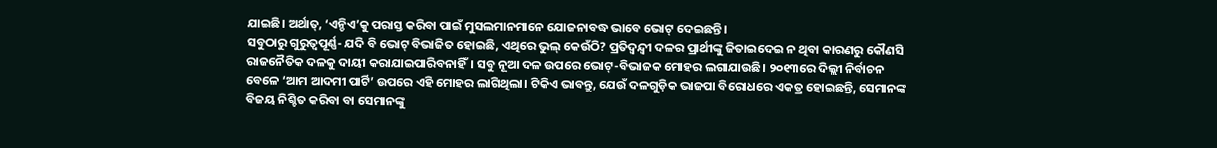ଯାଇଛି। ଅର୍ଥାତ୍, ‘ଏନ୍ଡିଏ’କୁ ପରାସ୍ତ କରିବା ପାଇଁ ମୁସଲମାନମାନେ ଯୋଜନାବଦ୍ଧ ଭାବେ ଭୋଟ୍ ଦେଇଛନ୍ତି।
ସବୁଠାରୁ ଗୁରୁତ୍ବପୂର୍ଣ୍ଣ- ଯଦି ବି ଭୋଟ୍ ବିଭାଜିତ ହୋଇଛି, ଏଥିରେ ଭୁଲ୍ କେଉଁଠି? ପ୍ରତିଦ୍ବନ୍ଦ୍ବୀ ଦଳର ପ୍ରାର୍ଥୀଙ୍କୁ ଜିତାଇଦେଇ ନ ଥିବା କାରଣରୁ କୌଣସି ରାଜନୈତିକ ଦଳକୁ ଦାୟୀ କରାଯାଇପାରିବନାହିଁ। ସବୁ ନୂଆ ଦଳ ଉପରେ ଭୋଟ୍-ବିଭାଜକ ମୋହର ଲଗାଯାଉଛି। ୨୦୧୩ରେ ଦିଲ୍ଲୀ ନିର୍ବାଚନ ବେଳେ ‘ଆମ ଆଦମୀ ପାର୍ଟି’ ଉପରେ ଏହି ମୋହର ଲାଗିଥିଲା। ଟିକିଏ ଭାବନ୍ତୁ, ଯେଉଁ ଦଳଗୁଡ଼ିକ ଭାଜପା ବିରୋଧରେ ଏକତ୍ର ହୋଇଛନ୍ତି, ସେମାନଙ୍କ ବିଜୟ ନିଶ୍ଚିତ କରିବା ବା ସେମାନଙ୍କୁ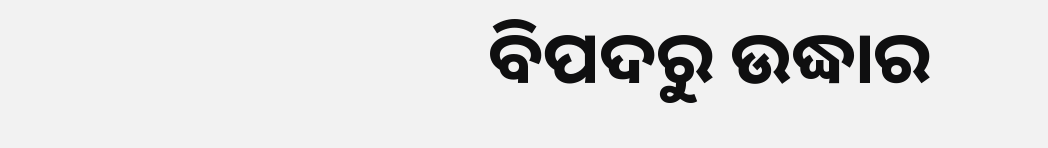ବିପଦରୁ ଉଦ୍ଧାର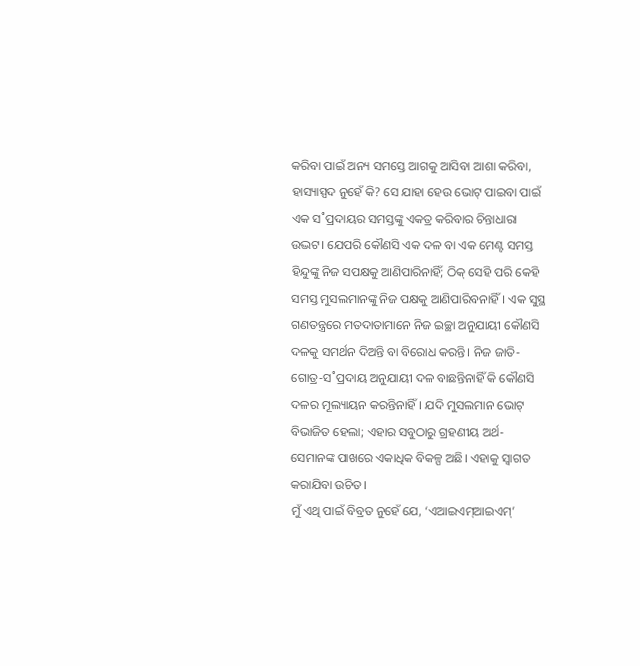କରିବା ପାଇଁ ଅନ୍ୟ ସମସ୍ତେ ଆଗକୁ ଆସିବା ଆଶା କରିବା, ହାସ୍ୟାସ୍ପଦ ନୁହେଁ କି? ସେ ଯାହା ହେଉ ଭୋଟ୍ ପାଇବା ପାଇଁ ଏକ ସ˚ପ୍ରଦାୟର ସମସ୍ତଙ୍କୁ ଏକତ୍ର କରିବାର ଚିନ୍ତାଧାରା ଉଦ୍ଭଟ। ଯେପରି କୌଣସି ଏକ ଦଳ ବା ଏକ ମେଣ୍ଟ ସମସ୍ତ ହିନ୍ଦୁଙ୍କୁ ନିଜ ସପକ୍ଷକୁ ଆଣିପାରିନାହିଁ; ଠିକ୍ ସେହି ପରି କେହି ସମସ୍ତ ମୁସଲମାନଙ୍କୁ ନିଜ ପକ୍ଷକୁ ଆଣିପାରିବନାହିଁ। ଏକ ସୁସ୍ଥ ଗଣତନ୍ତ୍ରରେ ମତଦାତାମାନେ ନିଜ ଇଚ୍ଛା ଅନୁଯାୟୀ କୌଣସି ଦଳକୁ ସମର୍ଥନ ଦିଅନ୍ତି ବା ବିରୋଧ କରନ୍ତି। ନିଜ ଜାତି-ଗୋତ୍ର-ସ˚ପ୍ରଦାୟ ଅନୁଯାୟୀ ଦଳ ବାଛନ୍ତିନାହିଁ କି କୌଣସି ଦଳର ମୂଲ୍ୟାୟନ କରନ୍ତିନାହିଁ। ଯଦି ମୁସଲମାନ ଭୋଟ୍ ବିଭାଜିତ ହେଲା; ଏହାର ସବୁଠାରୁ ଗ୍ରହଣୀୟ ଅର୍ଥ- ସେମାନଙ୍କ ପାଖରେ ଏକାଧିକ ବିକଳ୍ପ ଅଛି। ଏହାକୁ ସ୍ବାଗତ କରାଯିବା ଉଚିତ।
ମୁଁ ଏଥି ପାଇଁ ବିବ୍ରତ ନୁହେଁ ଯେ, ‘ଏଆଇଏମ୍ଆଇଏମ୍’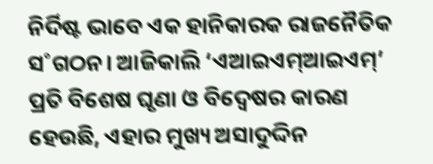ନିର୍ଦିଷ୍ଟ ଭାବେ ଏକ ହାନିକାରକ ରାଜନୈତିକ ସ˚ଗଠନ। ଆଜିକାଲି ‘ଏଆଇଏମ୍ଆଇଏମ୍’ ପ୍ରତି ବିଶେଷ ଘୃଣା ଓ ବିଦ୍ବେଷର କାରଣ ହେଉଛି, ଏହାର ମୁଖ୍ୟ ଅସାଦୁଦ୍ଦିନ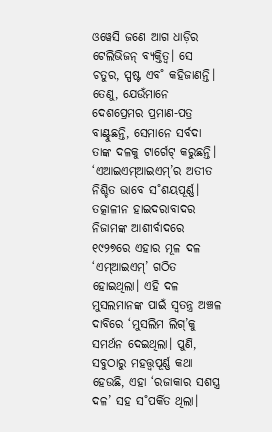ଓୱେସି ଜଣେ ଆଗ ଧାଡ଼ିର ଟେଲିଭିଜନ୍ ବ୍ୟକ୍ତିତ୍ବ। ସେ ଚତୁର, ସ୍ପଷ୍ଟ ଏବ˚ କହିଜାଣନ୍ତି। ତେଣୁ, ଯେଉଁମାନେ ଦେଶପ୍ରେମର ପ୍ରମାଣ-ପତ୍ର ବାଣ୍ଟୁଛନ୍ତି, ସେମାନେ ସର୍ବଦା ତାଙ୍କ ଦଳକୁ ଟାର୍ଗେଟ୍ କରୁଛନ୍ତି।
‘ଏଆଇଏମ୍ଆଇଏମ୍’ର ଅତୀତ ନିଶ୍ଚିତ ଭାବେ ସ˚ଶୟପୂର୍ଣ୍ଣ। ତତ୍କାଳୀନ ହାଇଦରାବାଦର ନିଜାମଙ୍କ ଆଶୀର୍ବାଦରେ ୧୯୨୭ରେ ଏହାର ମୂଳ ଦଳ ‘ଏମ୍ଆଇଏମ୍’ ଗଠିତ ହୋଇଥିଲା। ଏହି ଦଳ ମୁସଲମାନଙ୍କ ପାଇଁ ସ୍ବତନ୍ତ୍ର ଅଞ୍ଚଳ ଦାବିରେ ‘ମୁସଲିମ ଲିଗ୍’କୁ ସମର୍ଥନ ଦେଇଥିଲା। ପୁଣି, ସବୁଠାରୁ ମହତ୍ତ୍ବପୂର୍ଣ୍ଣ କଥା ହେଉଛି, ଏହା ‘ରଜାକାର ସଶସ୍ତ୍ର ଦଳ’ ସହ ସ˚ପର୍କିତ ଥିଲା।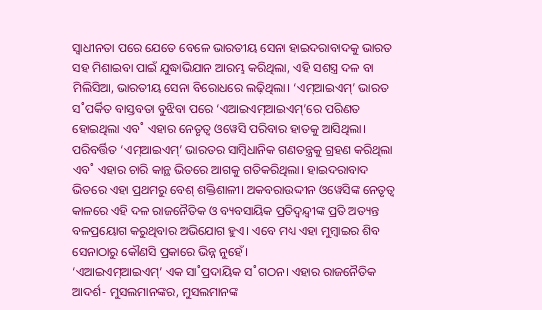ସ୍ବାଧୀନତା ପରେ ଯେତେ ବେଳେ ଭାରତୀୟ ସେନା ହାଇଦରାବାଦକୁ ଭାରତ ସହ ମିଶାଇବା ପାଇଁ ଯୁଦ୍ଧାଭିଯାନ ଆରମ୍ଭ କରିଥିଲା, ଏହି ସଶସ୍ତ୍ର ଦଳ ବା ମିଲିସିଆ, ଭାରତୀୟ ସେନା ବିରୋଧରେ ଲଢ଼ିଥିଲା। ‘ଏମ୍ଆଇଏମ୍’ ଭାରତ ସ˚ପର୍କିତ ବାସ୍ତବତା ବୁଝିବା ପରେ ‘ଏଆଇଏମ୍ଆଇଏମ୍’ରେ ପରିଣତ ହୋଇଥିଲା ଏବ˚ ଏହାର ନେତୃତ୍ବ ଓୱେସି ପରିବାର ହାତକୁ ଆସିଥିଲା। ପରିବର୍ତ୍ତିତ ‘ଏମ୍ଆଇଏମ୍’ ଭାରତର ସାମ୍ବିଧାନିକ ଗଣତନ୍ତ୍ରକୁ ଗ୍ରହଣ କରିଥିଲା ଏବ˚ ଏହାର ଚାରି କାନ୍ଥ ଭିତରେ ଆଗକୁ ଗତିକରିଥିଲା। ହାଇଦରାବାଦ ଭିତରେ ଏହା ପ୍ରଥମରୁ ବେଶ୍ ଶକ୍ତିଶାଳୀ। ଅକବରାଉଦ୍ଦୀନ ଓୱେସିଙ୍କ ନେତୃତ୍ବ କାଳରେ ଏହି ଦଳ ରାଜନୈତିକ ଓ ବ୍ୟବସାୟିକ ପ୍ରତିଦ୍ବନ୍ଦ୍ବୀଙ୍କ ପ୍ରତି ଅତ୍ୟନ୍ତ ବଳପ୍ରୟୋଗ କରୁଥିବାର ଅଭିଯୋଗ ହୁଏ। ଏବେ ମଧ୍ୟ ଏହା ମୁମ୍ବାଇର ଶିବ ସେନାଠାରୁ କୌଣସି ପ୍ରକାରେ ଭିନ୍ନ ନୁହେଁ।
‘ଏଆଇଏମ୍ଆଇଏମ୍’ ଏକ ସା˚ପ୍ରଦାୟିକ ସ˚ଗଠନ। ଏହାର ରାଜନୈତିକ ଆଦର୍ଶ- ମୁସଲମାନଙ୍କର, ମୁସଲମାନଙ୍କ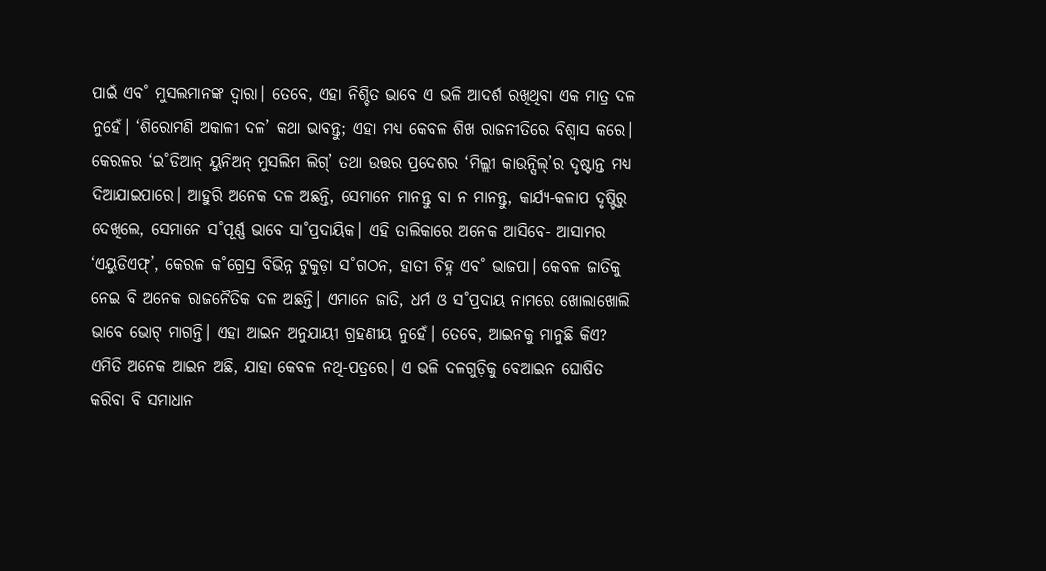ପାଇଁ ଏବ˚ ମୁସଲମାନଙ୍କ ଦ୍ବାରା। ତେବେ, ଏହା ନିଶ୍ଚିତ ଭାବେ ଏ ଭଳି ଆଦର୍ଶ ରଖିଥିବା ଏକ ମାତ୍ର ଦଳ ନୁହେଁ। ‘ଶିରୋମଣି ଅକାଳୀ ଦଳ’ କଥା ଭାବନ୍ତୁ; ଏହା ମଧ୍ୟ କେବଳ ଶିଖ ରାଜନୀତିରେ ବିଶ୍ବାସ କରେ। କେରଳର ‘ଇ˚ଡିଆନ୍ ୟୁନିଅନ୍ ମୁସଲିମ ଲିଗ୍’ ତଥା ଉତ୍ତର ପ୍ରଦେଶର ‘ମିଲ୍ଲୀ କାଉନ୍ସିଲ୍’ର ଦୃଷ୍ଟାନ୍ତ ମଧ୍ୟ ଦିଆଯାଇପାରେ। ଆହୁରି ଅନେକ ଦଳ ଅଛନ୍ତି, ସେମାନେ ମାନନ୍ତୁ ବା ନ ମାନନ୍ତୁ, କାର୍ଯ୍ୟ-କଳାପ ଦୃଷ୍ଟିରୁ ଦେଖିଲେ, ସେମାନେ ସ˚ପୂର୍ଣ୍ଣ ଭାବେ ସା˚ପ୍ରଦାୟିକ। ଏହି ତାଲିକାରେ ଅନେକ ଆସିବେ- ଆସାମର ‘ଏୟୁଡିଏଫ୍’, କେରଳ କ˚ଗ୍ରେସ୍ର ବିଭିନ୍ନ ଟୁକୁଡ଼ା ସ˚ଗଠନ, ହାତୀ ଚିହ୍ନ ଏବ˚ ଭାଜପା। କେବଳ ଜାତିକୁ ନେଇ ବି ଅନେକ ରାଜନୈତିକ ଦଳ ଅଛନ୍ତି। ଏମାନେ ଜାତି, ଧର୍ମ ଓ ସ˚ପ୍ରଦାୟ ନାମରେ ଖୋଲାଖୋଲି ଭାବେ ଭୋଟ୍ ମାଗନ୍ତି। ଏହା ଆଇନ ଅନୁଯାୟୀ ଗ୍ରହଣୀୟ ନୁହେଁ। ତେବେ, ଆଇନକୁ ମାନୁଛି କିଏ? ଏମିତି ଅନେକ ଆଇନ ଅଛି, ଯାହା କେବଳ ନଥି-ପତ୍ରରେ। ଏ ଭଳି ଦଳଗୁଡ଼ିକୁ ବେଆଇନ ଘୋଷିତ କରିବା ବି ସମାଧାନ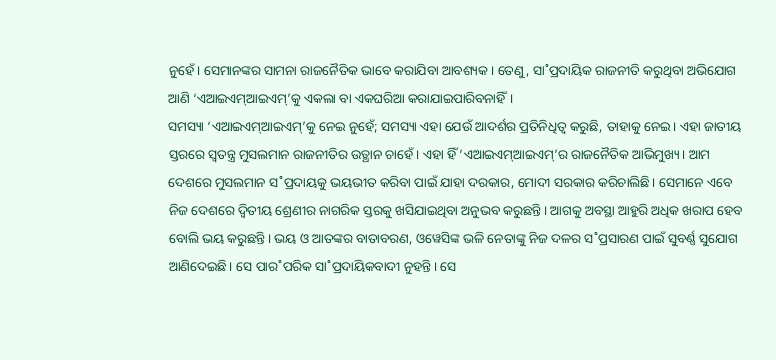ନୁହେଁ। ସେମାନଙ୍କର ସାମନା ରାଜନୈତିକ ଭାବେ କରାଯିବା ଆବଶ୍ୟକ। ତେଣୁ, ସା˚ପ୍ରଦାୟିକ ରାଜନୀତି କରୁଥିବା ଅଭିଯୋଗ ଆଣି ‘ଏଆଇଏମ୍ଆଇଏମ୍’କୁ ଏକଲା ବା ଏକଘରିଆ କରାଯାଇପାରିବନାହିଁ।
ସମସ୍ୟା ‘ଏଆଇଏମ୍ଆଇଏମ୍’କୁ ନେଇ ନୁହେଁ; ସମସ୍ୟା ଏହା ଯେଉଁ ଆଦର୍ଶର ପ୍ରତିନିଧିତ୍ବ କରୁଛି, ତାହାକୁ ନେଇ। ଏହା ଜାତୀୟ ସ୍ତରରେ ସ୍ବତନ୍ତ୍ର ମୁସଲମାନ ରାଜନୀତିର ଉତ୍ଥାନ ଚାହେଁ। ଏହା ହିଁ ‘ଏଆଇଏମ୍ଆଇଏମ୍’ର ରାଜନୈତିକ ଆଭିମୁଖ୍ୟ। ଆମ ଦେଶରେ ମୁସଲମାନ ସ˚ପ୍ରଦାୟକୁ ଭୟଭୀତ କରିବା ପାଇଁ ଯାହା ଦରକାର, ମୋଦୀ ସରକାର କରିଚାଲିଛି। ସେମାନେ ଏବେ ନିଜ ଦେଶରେ ଦ୍ବିତୀୟ ଶ୍ରେଣୀର ନାଗରିକ ସ୍ତରକୁ ଖସିଯାଇଥିବା ଅନୁଭବ କରୁଛନ୍ତି। ଆଗକୁ ଅବସ୍ଥା ଆହୁରି ଅଧିକ ଖରାପ ହେବ ବୋଲି ଭୟ କରୁଛନ୍ତି। ଭୟ ଓ ଆତଙ୍କର ବାତାବରଣ, ଓୱେସିଙ୍କ ଭଳି ନେତାଙ୍କୁ ନିଜ ଦଳର ସ˚ପ୍ରସାରଣ ପାଇଁ ସୁବର୍ଣ୍ଣ ସୁଯୋଗ ଆଣିଦେଇଛି। ସେ ପାର˚ପରିକ ସା˚ପ୍ରଦାୟିକବାଦୀ ନୁହନ୍ତି। ସେ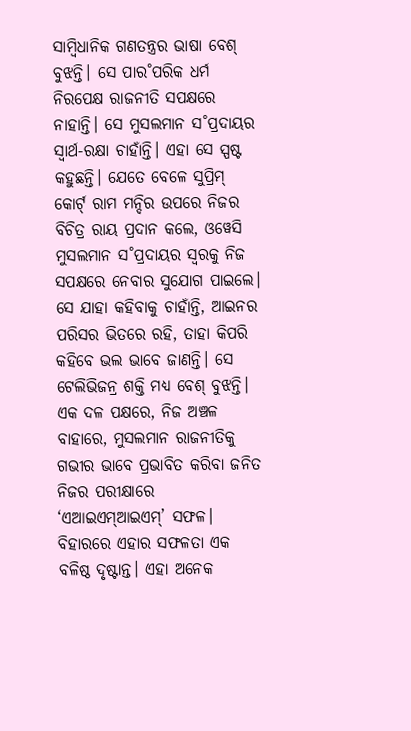ସାମ୍ବିଧାନିକ ଗଣତନ୍ତ୍ରର ଭାଷା ବେଶ୍ ବୁଝନ୍ତି। ସେ ପାର˚ପରିକ ଧର୍ମ ନିରପେକ୍ଷ ରାଜନୀତି ସପକ୍ଷରେ ନାହାନ୍ତି। ସେ ମୁସଲମାନ ସ˚ପ୍ରଦାୟର ସ୍ବାର୍ଥ-ରକ୍ଷା ଚାହାଁନ୍ତି। ଏହା ସେ ସ୍ପଷ୍ଟ କହୁଛନ୍ତି। ଯେତେ ବେଳେ ସୁପ୍ରିମ୍ କୋର୍ଟ୍ ରାମ ମନ୍ଦିର ଉପରେ ନିଜର ବିଚିତ୍ର ରାୟ ପ୍ରଦାନ କଲେ, ଓୱେସି ମୁସଲମାନ ସ˚ପ୍ରଦାୟର ସ୍ବରକୁ ନିଜ ସପକ୍ଷରେ ନେବାର ସୁଯୋଗ ପାଇଲେ। ସେ ଯାହା କହିବାକୁ ଚାହାଁନ୍ତି, ଆଇନର ପରିସର ଭିତରେ ରହି, ତାହା କିପରି କହିବେ ଭଲ ଭାବେ ଜାଣନ୍ତି। ସେ ଟେଲିଭିଜନ୍ର ଶକ୍ତି ମଧ୍ୟ ବେଶ୍ ବୁଝନ୍ତି।
ଏକ ଦଳ ପକ୍ଷରେ, ନିଜ ଅଞ୍ଚଳ ବାହାରେ, ମୁସଲମାନ ରାଜନୀତିକୁ ଗଭୀର ଭାବେ ପ୍ରଭାବିତ କରିବା ଜନିତ ନିଜର ପରୀକ୍ଷାରେ ‘ଏଆଇଏମ୍ଆଇଏମ୍’ ସଫଳ। ବିହାରରେ ଏହାର ସଫଳତା ଏକ ବଳିଷ୍ଠ ଦୃଷ୍ଟାନ୍ତ। ଏହା ଅନେକ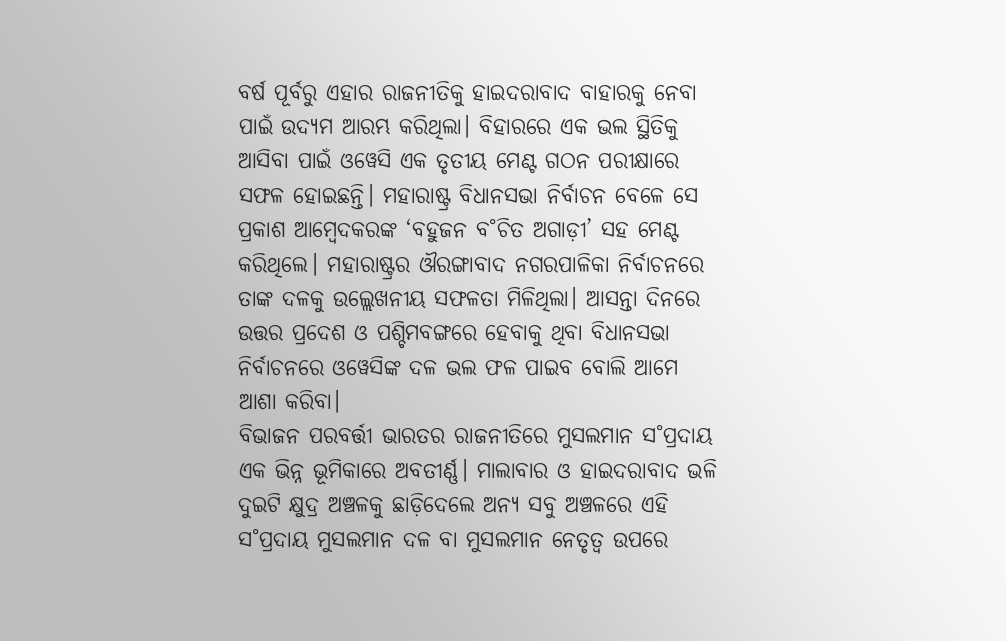ବର୍ଷ ପୂର୍ବରୁ ଏହାର ରାଜନୀତିକୁ ହାଇଦରାବାଦ ବାହାରକୁ ନେବା ପାଇଁ ଉଦ୍ୟମ ଆରମ୍ଭ କରିଥିଲା। ବିହାରରେ ଏକ ଭଲ ସ୍ଥିତିକୁ ଆସିବା ପାଇଁ ଓୱେସି ଏକ ତୃତୀୟ ମେଣ୍ଟ ଗଠନ ପରୀକ୍ଷାରେ ସଫଳ ହୋଇଛନ୍ତି। ମହାରାଷ୍ଟ୍ର ବିଧାନସଭା ନିର୍ବାଚନ ବେଳେ ସେ ପ୍ରକାଶ ଆମ୍ବେଦକରଙ୍କ ‘ବହୁଜନ ବ˚ଚିତ ଅଗାଡ଼ୀ’ ସହ ମେଣ୍ଟ କରିଥିଲେ। ମହାରାଷ୍ଟ୍ରର ଔରଙ୍ଗାବାଦ ନଗରପାଳିକା ନିର୍ବାଚନରେ ତାଙ୍କ ଦଳକୁ ଉଲ୍ଲେଖନୀୟ ସଫଳତା ମିଳିଥିଲା। ଆସନ୍ତା ଦିନରେ ଉତ୍ତର ପ୍ରଦେଶ ଓ ପଶ୍ଚିମବଙ୍ଗରେ ହେବାକୁ ଥିବା ବିଧାନସଭା ନିର୍ବାଚନରେ ଓୱେସିଙ୍କ ଦଳ ଭଲ ଫଳ ପାଇବ ବୋଲି ଆମେ ଆଶା କରିବା।
ବିଭାଜନ ପରବର୍ତ୍ତୀ ଭାରତର ରାଜନୀତିରେ ମୁସଲମାନ ସ˚ପ୍ରଦାୟ ଏକ ଭିନ୍ନ ଭୂମିକାରେ ଅବତୀର୍ଣ୍ଣ। ମାଲାବାର ଓ ହାଇଦରାବାଦ ଭଳି ଦୁଇଟି କ୍ଷୁଦ୍ର ଅଞ୍ଚଳକୁ ଛାଡ଼ିଦେଲେ ଅନ୍ୟ ସବୁ ଅଞ୍ଚଳରେ ଏହି ସ˚ପ୍ରଦାୟ ମୁସଲମାନ ଦଳ ବା ମୁସଲମାନ ନେତୃତ୍ବ ଉପରେ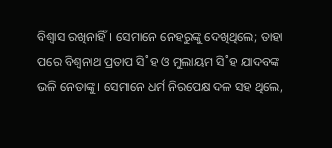ବିଶ୍ବାସ ରଖିନାହିଁ। ସେମାନେ ନେହରୁଙ୍କୁ ଦେଖିଥିଲେ; ତାହା ପରେ ବିଶ୍ବନାଥ ପ୍ରତାପ ସି˚ହ ଓ ମୁଲାୟମ ସି˚ହ ଯାଦବଙ୍କ ଭଳି ନେତାଙ୍କୁ। ସେମାନେ ଧର୍ମ ନିରପେକ୍ଷ ଦଳ ସହ ଥିଲେ,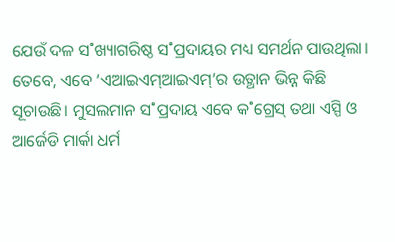ଯେଉଁ ଦଳ ସ˚ଖ୍ୟାଗରିଷ୍ଠ ସ˚ପ୍ରଦାୟର ମଧ୍ୟ ସମର୍ଥନ ପାଉଥିଲା। ତେବେ, ଏବେ ‘ଏଆଇଏମ୍ଆଇଏମ୍’ର ଉତ୍ଥାନ ଭିନ୍ନ କିଛି ସୂଚାଉଛି। ମୁସଲମାନ ସ˚ପ୍ରଦାୟ ଏବେ କ˚ଗ୍ରେସ୍ ତଥା ଏସ୍ପି ଓ ଆର୍ଜେଡି ମାର୍କା ଧର୍ମ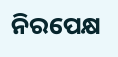ନିରପେକ୍ଷ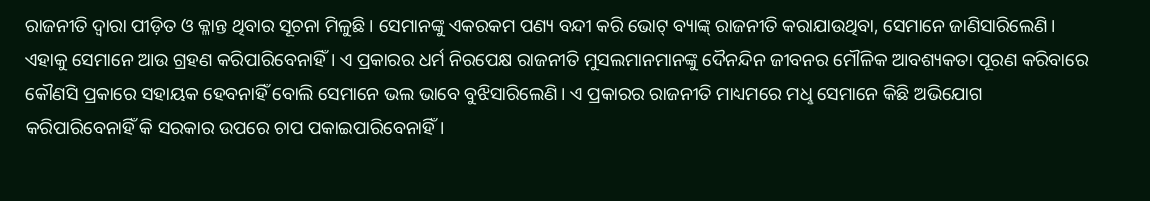ରାଜନୀତି ଦ୍ବାରା ପୀଡ଼ିତ ଓ କ୍ଳାନ୍ତ ଥିବାର ସୂଚନା ମିଳୁଛି। ସେମାନଙ୍କୁ ଏକରକମ ପଣ୍ୟ ବନ୍ଦୀ କରି ଭୋଟ୍ ବ୍ୟାଙ୍କ୍ ରାଜନୀତି କରାଯାଉଥିବା, ସେମାନେ ଜାଣିସାରିଲେଣି। ଏହାକୁ ସେମାନେ ଆଉ ଗ୍ରହଣ କରିପାରିବେନାହିଁ। ଏ ପ୍ରକାରର ଧର୍ମ ନିରପେକ୍ଷ ରାଜନୀତି ମୁସଲମାନମାନଙ୍କୁ ଦୈନନ୍ଦିନ ଜୀବନର ମୌଳିକ ଆବଶ୍ୟକତା ପୂରଣ କରିବାରେ କୌଣସି ପ୍ରକାରେ ସହାୟକ ହେବନାହିଁ ବୋଲି ସେମାନେ ଭଲ ଭାବେ ବୁଝିସାରିଲେଣି। ଏ ପ୍ରକାରର ରାଜନୀତି ମାଧ୍ୟମରେ ମଧୢ ସେମାନେ କିଛି ଅଭିଯୋଗ କରିପାରିବେନାହିଁ କି ସରକାର ଉପରେ ଚାପ ପକାଇପାରିବେନାହିଁ।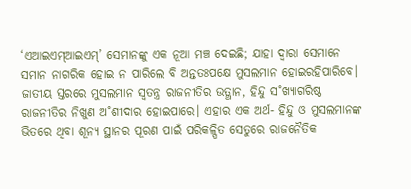‘ଏଆଇଏମ୍ଆଇଏମ୍’ ସେମାନଙ୍କୁ ଏକ ନୂଆ ମଞ୍ଚ ଦେଇଛି; ଯାହା ଦ୍ବାରା ସେମାନେ ସମାନ ନାଗରିକ ହୋଇ ନ ପାରିଲେ ବି ଅନ୍ତତଃପକ୍ଷେ ମୁସଲମାନ ହୋଇରହିପାରିବେ।
ଜାତୀୟ ସ୍ତରରେ ମୁସଲମାନ ସ୍ବତନ୍ତ୍ର ରାଜନୀତିର ଉତ୍ଥାନ, ହିନ୍ଦୁ ସ˚ଖ୍ୟାଗରିଷ୍ଠ ରାଜନୀତିର ନିଖୁଣ ଅ˚ଶୀଦାର ହୋଇପାରେ। ଏହାର ଏକ ଅର୍ଥ- ହିନ୍ଦୁ ଓ ମୁସଲମାନଙ୍କ ଭିତରେ ଥିବା ଶୂନ୍ୟ ସ୍ଥାନର ପୂରଣ ପାଇଁ ପରିକଳ୍ପିତ ସେତୁରେ ରାଜନୈତିକ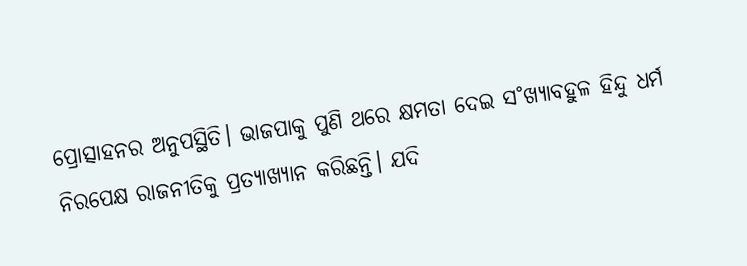ପ୍ରୋତ୍ସାହନର ଅନୁପସ୍ଥିତି। ଭାଜପାକୁ ପୁଣି ଥରେ କ୍ଷମତା ଦେଇ ସ˚ଖ୍ୟାବହୁଳ ହିନ୍ଦୁ ଧର୍ମ ନିରପେକ୍ଷ ରାଜନୀତିକୁ ପ୍ରତ୍ୟାଖ୍ୟାନ କରିଛନ୍ତି। ଯଦି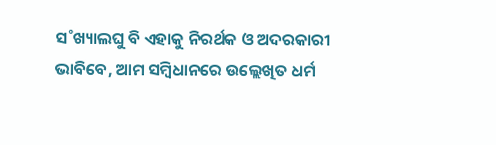ସ˚ଖ୍ୟାଲଘୁ ବି ଏହାକୁ ନିରର୍ଥକ ଓ ଅଦରକାରୀ ଭାବିବେ, ଆମ ସମ୍ବିଧାନରେ ଉଲ୍ଲେଖିତ ଧର୍ମ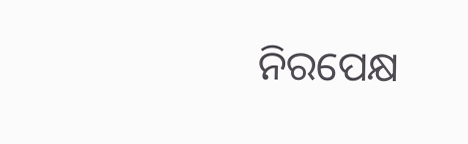ନିରପେକ୍ଷ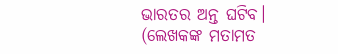ଭାରତର ଅନ୍ତ ଘଟିବ।
(ଲେଖକଙ୍କ ମତାମତ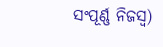ସଂପୂର୍ଣ୍ଣ ନିଜସ୍ବ)